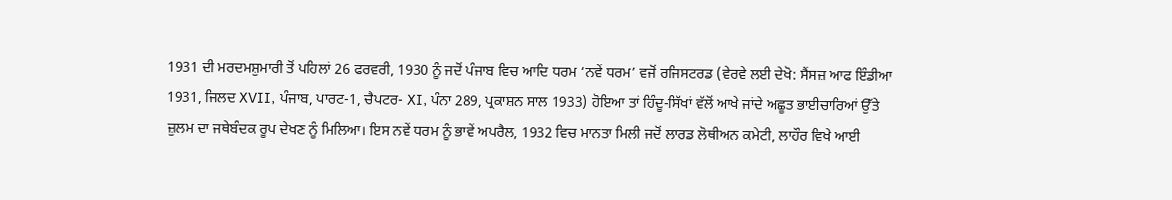1931 ਦੀ ਮਰਦਮਸ਼ੁਮਾਰੀ ਤੋਂ ਪਹਿਲਾਂ 26 ਫਰਵਰੀ, 1930 ਨੂੰ ਜਦੋਂ ਪੰਜਾਬ ਵਿਚ ਆਦਿ ਧਰਮ ‘ਨਵੇਂ ਧਰਮ’ ਵਜੋਂ ਰਜਿਸਟਰਡ (ਵੇਰਵੇ ਲਈ ਦੇਖੋ: ਸੈਂਸਜ਼ ਆਫ ਇੰਡੀਆ 1931, ਜਿਲਦ XVII, ਪੰਜਾਬ, ਪਾਰਟ-1, ਚੈਪਟਰ- XI, ਪੰਨਾ 289, ਪ੍ਰਕਾਸ਼ਨ ਸਾਲ 1933) ਹੋਇਆ ਤਾਂ ਹਿੰਦੂ-ਸਿੱਖਾਂ ਵੱਲੋਂ ਆਖੇ ਜਾਂਦੇ ਅਛੂਤ ਭਾਈਚਾਰਿਆਂ ਉੱਤੇ ਜ਼ੁਲਮ ਦਾ ਜਥੇਬੰਦਕ ਰੂਪ ਦੇਖਣ ਨੂੰ ਮਿਲਿਆ। ਇਸ ਨਵੇਂ ਧਰਮ ਨੂੰ ਭਾਵੇਂ ਅਪਰੈਲ, 1932 ਵਿਚ ਮਾਨਤਾ ਮਿਲੀ ਜਦੋਂ ਲਾਰਡ ਲੋਥੀਅਨ ਕਮੇਟੀ, ਲਾਹੌਰ ਵਿਖੇ ਆਈ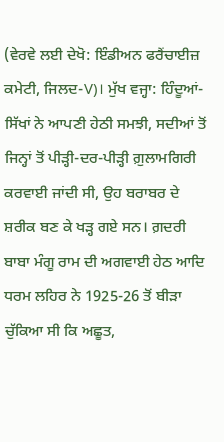(ਵੇਰਵੇ ਲਈ ਦੇਖੋ: ਇੰਡੀਅਨ ਫਰੈਂਚਾਈਜ਼ ਕਮੇਟੀ, ਜਿਲਦ-V)। ਮੁੱਖ ਵਜ੍ਹਾ: ਹਿੰਦੂਆਂ-ਸਿੱਖਾਂ ਨੇ ਆਪਣੀ ਹੇਠੀ ਸਮਝੀ, ਸਦੀਆਂ ਤੋਂ ਜਿਨ੍ਹਾਂ ਤੋਂ ਪੀੜ੍ਹੀ-ਦਰ-ਪੀੜ੍ਹੀ ਗ਼ੁਲਾਮਗਿਰੀ ਕਰਵਾਈ ਜਾਂਦੀ ਸੀ, ਉਹ ਬਰਾਬਰ ਦੇ ਸ਼ਰੀਕ ਬਣ ਕੇ ਖੜ੍ਹ ਗਏ ਸਨ। ਗ਼ਦਰੀ ਬਾਬਾ ਮੰਗੂ ਰਾਮ ਦੀ ਅਗਵਾਈ ਹੇਠ ਆਦਿ ਧਰਮ ਲਹਿਰ ਨੇ 1925-26 ਤੋਂ ਬੀੜਾ ਚੁੱਕਿਆ ਸੀ ਕਿ ਅਛੂਤ,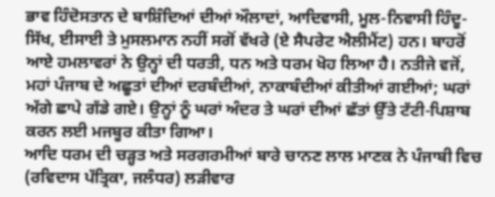ਭਾਵ ਹਿੰਦੋਸਤਾਨ ਦੇ ਬਾਸ਼ਿੰਦਿਆਂ ਦੀਆਂ ਔਲਾਦਾਂ, ਆਦਿਵਾਸੀ, ਮੂਲ-ਨਿਵਾਸੀ ਹਿੰਦੂ-ਸਿੱਖ, ਈਸਾਈ ਤੇ ਮੁਸਲਮਾਨ ਨਹੀਂ ਸਗੋਂ ਵੱਖਰੇ (ਏ ਸੈਪਰੇਟ ਐਲੀਮੈਂਟ) ਹਨ। ਬਾਹਰੋਂ ਆਏ ਹਮਲਾਵਰਾਂ ਨੇ ਉਨ੍ਹਾਂ ਦੀ ਧਰਤੀ, ਧਨ ਅਤੇ ਧਰਮ ਖੋਹ ਲਿਆ ਹੈ। ਨਤੀਜੇ ਵਜੋਂ, ਮਹਾਂ ਪੰਜਾਬ ਦੇ ਅਛੂਤਾਂ ਦੀਆਂ ਦਰਬੰਦੀਆਂ, ਨਾਕਾਬੰਦੀਆਂ ਕੀਤੀਆਂ ਗਈਆਂ; ਘਰਾਂ ਅੱਗੇ ਛਾਪੇ ਗੱਡੇ ਗਏ। ਉਨ੍ਹਾਂ ਨੂੰ ਘਰਾਂ ਅੰਦਰ ਤੇ ਘਰਾਂ ਦੀਆਂ ਛੱਤਾਂ ਉੱਤੇ ਟੱਟੀ-ਪਿਸ਼ਾਬ ਕਰਨ ਲਈ ਮਜਬੂਰ ਕੀਤਾ ਗਿਆ।
ਆਦਿ ਧਰਮ ਦੀ ਚੜ੍ਹਤ ਅਤੇ ਸਰਗਰਮੀਆਂ ਬਾਰੇ ਚਾਨਣ ਲਾਲ ਮਾਣਕ ਨੇ ਪੰਜਾਬੀ ਵਿਚ (ਰਵਿਦਾਸ ਪੱਤ੍ਰਿਕਾ, ਜਲੰਧਰ) ਲੜੀਵਾਰ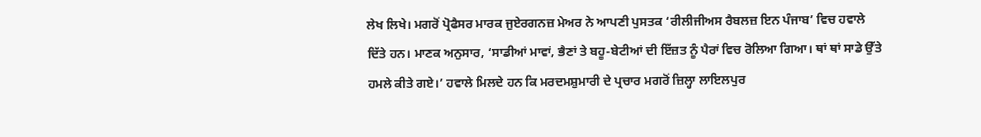ਲੇਖ ਲਿਖੇ। ਮਗਰੋਂ ਪ੍ਰੋਫੈਸਰ ਮਾਰਕ ਜੁਏਰਗਨਜ਼ ਮੇਅਰ ਨੇ ਆਪਣੀ ਪੁਸਤਕ ‘ਰੀਲੀਜੀਅਸ ਰੈਬਲਜ਼ ਇਨ ਪੰਜਾਬ’ ਵਿਚ ਹਵਾਲੇ ਦਿੱਤੇ ਹਨ। ਮਾਣਕ ਅਨੁਸਾਰ, ‘ਸਾਡੀਆਂ ਮਾਵਾਂ, ਭੈਣਾਂ ਤੇ ਬਹੂ-ਬੇਟੀਆਂ ਦੀ ਇੱਜ਼ਤ ਨੂੰ ਪੈਰਾਂ ਵਿਚ ਰੋਲਿਆ ਗਿਆ। ਥਾਂ ਥਾਂ ਸਾਡੇ ਉੱਤੇ ਹਮਲੇ ਕੀਤੇ ਗਏ।’ ਹਵਾਲੇ ਮਿਲਦੇ ਹਨ ਕਿ ਮਰਦਮਸ਼ੁਮਾਰੀ ਦੇ ਪ੍ਰਚਾਰ ਮਗਰੋਂ ਜ਼ਿਲ੍ਹਾ ਲਾਇਲਪੁਰ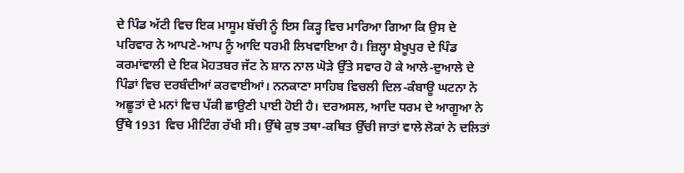ਦੇ ਪਿੰਡ ਅੱਟੀ ਵਿਚ ਇਕ ਮਾਸੂਮ ਬੱਚੀ ਨੂੰ ਇਸ ਕਿੜ੍ਹ ਵਿਚ ਮਾਰਿਆ ਗਿਆ ਕਿ ਉਸ ਦੇ ਪਰਿਵਾਰ ਨੇ ਆਪਣੇ-ਆਪ ਨੂੰ ਆਦਿ ਧਰਮੀ ਲਿਖਵਾਇਆ ਹੈ। ਜ਼ਿਲ੍ਹਾ ਸ਼ੇਖੂਪੁਰ ਦੇ ਪਿੰਡ ਕਰਮਾਂਵਾਲੀ ਦੇ ਇਕ ਮੋਹਤਬਰ ਜੱਟ ਨੇ ਸ਼ਾਨ ਨਾਲ ਘੋੜੇ ਉੱਤੇ ਸਵਾਰ ਹੋ ਕੇ ਆਲੇ-ਦੁਆਲੇ ਦੇ ਪਿੰਡਾਂ ਵਿਚ ਦਰਬੰਦੀਆਂ ਕਰਵਾਈਆਂ। ਨਨਕਾਣਾ ਸਾਹਿਬ ਵਿਚਲੀ ਦਿਲ-ਕੰਬਾਊ ਘਟਨਾ ਨੇ ਅਛੂਤਾਂ ਦੇ ਮਨਾਂ ਵਿਚ ਪੱਕੀ ਛਾਉਣੀ ਪਾਈ ਹੋਈ ਹੈ। ਦਰਅਸਲ, ਆਦਿ ਧਰਮ ਦੇ ਆਗੂਆ ਨੇ ਉੱਥੇ 1931 ਵਿਚ ਮੀਟਿੰਗ ਰੱਖੀ ਸੀ। ਉੱਥੇ ਕੁਝ ਤਥਾ-ਕਥਿਤ ਉੱਚੀ ਜਾਤਾਂ ਵਾਲੇ ਲੋਕਾਂ ਨੇ ਦਲਿਤਾਂ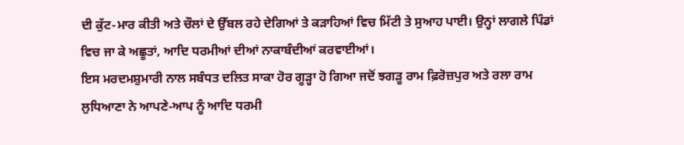ਦੀ ਕੁੱਟ-ਮਾਰ ਕੀਤੀ ਅਤੇ ਚੌਲਾਂ ਦੇ ਉੱਬਲ ਰਹੇ ਦੇਗਿਆਂ ਤੇ ਕੜਾਹਿਆਂ ਵਿਚ ਮਿੱਟੀ ਤੇ ਸੁਆਹ ਪਾਈ। ਉਨ੍ਹਾਂ ਲਾਗਲੇ ਪਿੰਡਾਂ ਵਿਚ ਜਾ ਕੇ ਅਛੂਤਾਂ, ਆਦਿ ਧਰਮੀਆਂ ਦੀਆਂ ਨਾਕਾਬੰਦੀਆਂ ਕਰਵਾਈਆਂ।
ਇਸ ਮਰਦਮਸ਼ੁਮਾਰੀ ਨਾਲ ਸਬੰਧਤ ਦਲਿਤ ਸਾਕਾ ਹੋਰ ਗੂੜ੍ਹਾ ਹੋ ਗਿਆ ਜਦੋਂ ਝਗੜੂ ਰਾਮ ਫ਼ਿਰੋਜ਼ਪੁਰ ਅਤੇ ਰਲਾ ਰਾਮ ਲੁਧਿਆਣਾ ਨੇ ਆਪਣੇ-ਆਪ ਨੂੰ ਆਦਿ ਧਰਮੀ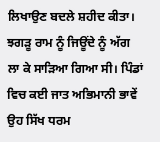ਲਿਖਾਉਣ ਬਦਲੇ ਸ਼ਹੀਦ ਕੀਤਾ। ਝਗੜੂ ਰਾਮ ਨੂੰ ਜਿਊਂਦੇ ਨੂੰ ਅੱਗ ਲਾ ਕੇ ਸਾੜਿਆ ਗਿਆ ਸੀ। ਪਿੰਡਾਂ ਵਿਚ ਕਈ ਜਾਤ ਅਭਿਮਾਨੀ ਭਾਵੇਂ ਉਹ ਸਿੱਖ ਧਰਮ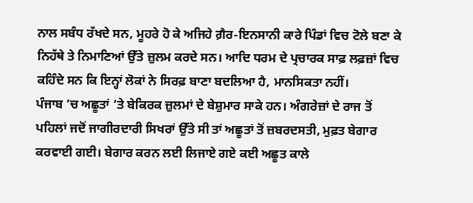ਨਾਲ ਸਬੰਧ ਰੱਖਦੇ ਸਨ, ਮੂਹਰੇ ਹੋ ਕੇ ਅਜਿਹੇ ਗ਼ੈਰ-ਇਨਸਾਨੀ ਕਾਰੇ ਪਿੰਡਾਂ ਵਿਚ ਟੋਲੇ ਬਣਾ ਕੇ ਨਿਹੱਥੇ ਤੇ ਨਿਮਾਣਿਆਂ ਉੱਤੇ ਜ਼ੁਲਮ ਕਰਦੇ ਸਨ। ਆਦਿ ਧਰਮ ਦੇ ਪ੍ਰਚਾਰਕ ਸਾਫ਼ ਲਫ਼ਜ਼ਾਂ ਵਿਚ ਕਹਿੰਦੇ ਸਨ ਕਿ ਇਨ੍ਹਾਂ ਲੋਕਾਂ ਨੇ ਸਿਰਫ਼ ਬਾਣਾ ਬਦਲਿਆ ਹੈ, ਮਾਨਸਿਕਤਾ ਨਹੀਂ।
ਪੰਜਾਬ ’ਚ ਅਛੂਤਾਂ ’ਤੇ ਬੇਕਿਰਕ ਜ਼ੁਲਮਾਂ ਦੇ ਬੇਸ਼ੁਮਾਰ ਸਾਕੇ ਹਨ। ਅੰਗਰੇਜ਼ਾਂ ਦੇ ਰਾਜ ਤੋਂ ਪਹਿਲਾਂ ਜਦੋਂ ਜਾਗੀਰਦਾਰੀ ਸਿਖਰਾਂ ਉੱਤੇ ਸੀ ਤਾਂ ਅਛੂਤਾਂ ਤੋਂ ਜ਼ਬਰਦਸਤੀ, ਮੁਫ਼ਤ ਬੇਗਾਰ ਕਰਵਾਈ ਗਈ। ਬੇਗਾਰ ਕਰਨ ਲਈ ਲਿਜਾਏ ਗਏ ਕਈ ਅਛੂਤ ਕਾਲੇ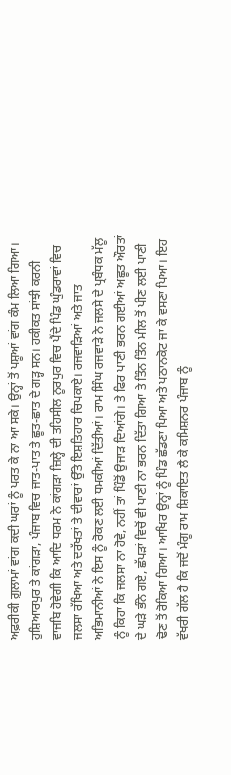ਅਫ਼ਰੀਕੀ ਗ਼ੁਲਾਮਾਂ ਵਾਂਗ ਕਦੀ ਘਰਾਂ ਨੂੰ ਪਰਤ ਕੇ ਨਾ ਆ ਸਕੇ। ਉਨ੍ਹਾਂ ਤੋਂ ਪਸ਼ੂਆਂ ਵਾਂਗ ਕੰਮ ਲਿਆ ਗਿਆ।
ਹੁਸ਼ਿਆਰਪੁਰ ਤੇ ਕਾਂਗੜਾ, ਪੰਜਾਬ ਵਿਚ ਜਾਤ-ਪਾਤ ਤੇ ਛੂਤ-ਛਾਤ ਦੇ ਗੜ੍ਹ ਸਨ। ਹਕੀਕਤ ਸਾਂਝੀ ਕਰਨੀ ਵਾਜਬਿ ਹੋਵੇਗੀ ਕਿ ਆਦਿ ਧਰਮ ਨੇ ਕਾਂਗੜਾ ਜ਼ਿਲ੍ਹੇ ਦੀ ਤਹਿਸੀਲ ਨੂਰਪੁਰ ਵਿਚ ਪੈਂਦੇ ਪਿੰਡ ਘੁੰਡਰਾਵਾਂ ਵਿਚ ਜਲਸਾ ਰੱਖਿਆ ਅਤੇ ਦਰੱਖਤਾਂ ਤੇ ਦੀਵਾਰਾਂ ਉੱਤੇ ਇਸ਼ਤਿਹਾਰ ਚਿਪਕਾਏ। ਰਜਵਾੜਿਆਂ ਅਤੇ ਜਾਤ ਅਭਿਮਾਨੀਆਂ ਨੇ ਇਸ ਨੂੰ ਰੋਕਣ ਲਈ ਧਮਕੀਆਂ ਦਿੱਤੀਆਂ। ਰਾਮ ਸਿੰਘ ਰਜਵਾੜੇ ਨੇ ਜਲਸੇ ਦੇ ਪ੍ਰਬੰਧਕ ਮੱਲੂ ਨੂੰ ਕਿਹਾ ਕਿ ਜਲਸਾ ਨਾ ਹੋਵੇ, ਨਹੀਂ ਤਾਂ ਪਿੰਡੋਂ ਉਜਾੜ ਦਿਆਂਗੇ। ਤੇ ਫਿਰ ਪਾਣੀ ਭਰਨ ਗਈਆਂ ਅਛੂਤ ਔਰਤਾਂ ਦੇ ਘੜੇ ਭੰਨੇ ਗਏ, ਛੱਪੜਾਂ ਵਿਚੋਂ ਵੀ ਪਾਣੀ ਨਾ ਭਰਨ ਦਿੱਤਾ ਗਿਆ ਤੇ ਤਿੰਨ ਤਿੰਨ ਮੀਲ ਤੋਂ ਪੀਣ ਲਈ ਪਾਣੀ ਢੋਣ ਤੋਂ ਰੋਕਿਆ ਗਿਆ। ਆਖਿਰ ਉਨ੍ਹਾਂ ਨੂੰ ਪਿੰਡ ਛੱਡਣਾ ਪਿਆ ਅਤੇ ਪਠਾਨਕੋਟ ਜਾ ਕੇ ਵਸਣਾ ਪਿਆ। ਇਹ ਵੱਖਰੀ ਗੱਲ ਹੈ ਕਿ ਜਦੋਂ ਮੰਗੂ ਰਾਮ ਸ਼ਿਕਾਇਤ ਲੈ ਕੇ ਕਮਿਸ਼ਨਰ ਪੰਜਾਬ ਨੂੰ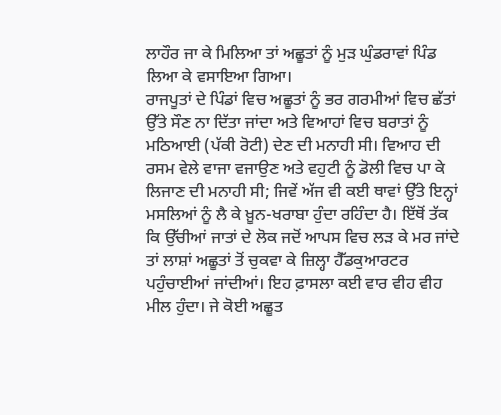ਲਾਹੌਰ ਜਾ ਕੇ ਮਿਲਿਆ ਤਾਂ ਅਛੂਤਾਂ ਨੂੰ ਮੁੜ ਘੁੰਡਰਾਵਾਂ ਪਿੰਡ ਲਿਆ ਕੇ ਵਸਾਇਆ ਗਿਆ।
ਰਾਜਪੂਤਾਂ ਦੇ ਪਿੰਡਾਂ ਵਿਚ ਅਛੂਤਾਂ ਨੂੰ ਭਰ ਗਰਮੀਆਂ ਵਿਚ ਛੱਤਾਂ ਉੱਤੇ ਸੌਣ ਨਾ ਦਿੱਤਾ ਜਾਂਦਾ ਅਤੇ ਵਿਆਹਾਂ ਵਿਚ ਬਰਾਤਾਂ ਨੂੰ ਮਠਿਆਈ (ਪੱਕੀ ਰੋਟੀ) ਦੇਣ ਦੀ ਮਨਾਹੀ ਸੀ। ਵਿਆਹ ਦੀ ਰਸਮ ਵੇਲੇ ਵਾਜਾ ਵਜਾਉਣ ਅਤੇ ਵਹੁਟੀ ਨੂੰ ਡੋਲੀ ਵਿਚ ਪਾ ਕੇ ਲਿਜਾਣ ਦੀ ਮਨਾਹੀ ਸੀ; ਜਿਵੇਂ ਅੱਜ ਵੀ ਕਈ ਥਾਵਾਂ ਉੱਤੇ ਇਨ੍ਹਾਂ ਮਸਲਿਆਂ ਨੂੰ ਲੈ ਕੇ ਖ਼ੂਨ-ਖਰਾਬਾ ਹੁੰਦਾ ਰਹਿੰਦਾ ਹੈ। ਇੱਥੋਂ ਤੱਕ ਕਿ ਉੱਚੀਆਂ ਜਾਤਾਂ ਦੇ ਲੋਕ ਜਦੋਂ ਆਪਸ ਵਿਚ ਲੜ ਕੇ ਮਰ ਜਾਂਦੇ ਤਾਂ ਲਾਸ਼ਾਂ ਅਛੂਤਾਂ ਤੋਂ ਚੁਕਵਾ ਕੇ ਜ਼ਿਲ੍ਹਾ ਹੈੱਡਕੁਆਰਟਰ ਪਹੁੰਚਾਈਆਂ ਜਾਂਦੀਆਂ। ਇਹ ਫ਼ਾਸਲਾ ਕਈ ਵਾਰ ਵੀਹ ਵੀਹ ਮੀਲ ਹੁੰਦਾ। ਜੇ ਕੋਈ ਅਛੂਤ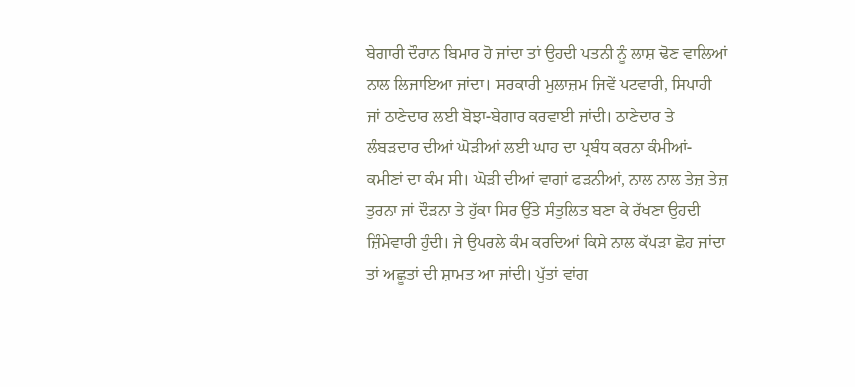ਬੇਗਾਰੀ ਦੌਰਾਨ ਬਿਮਾਰ ਹੋ ਜਾਂਦਾ ਤਾਂ ਉਹਦੀ ਪਤਨੀ ਨੂੰ ਲਾਸ਼ ਢੋਣ ਵਾਲਿਆਂ ਨਾਲ ਲਿਜਾਇਆ ਜਾਂਦਾ। ਸਰਕਾਰੀ ਮੁਲਾਜ਼ਮ ਜਿਵੇਂ ਪਟਵਾਰੀ, ਸਿਪਾਹੀ ਜਾਂ ਠਾਣੇਦਾਰ ਲਈ ਬੋਝਾ-ਬੇਗਾਰ ਕਰਵਾਈ ਜਾਂਦੀ। ਠਾਣੇਦਾਰ ਤੇ ਲੰਬੜਦਾਰ ਦੀਆਂ ਘੋੜੀਆਂ ਲਈ ਘਾਹ ਦਾ ਪ੍ਰਬੰਧ ਕਰਨਾ ਕੰਮੀਆਂ-ਕਮੀਣਾਂ ਦਾ ਕੰਮ ਸੀ। ਘੋੜੀ ਦੀਆਂ ਵਾਗਾਂ ਫੜਨੀਆਂ, ਨਾਲ ਨਾਲ ਤੇਜ਼ ਤੇਜ਼ ਤੁਰਨਾ ਜਾਂ ਦੌੜਨਾ ਤੇ ਹੁੱਕਾ ਸਿਰ ਉੱਤੇ ਸੰਤੁਲਿਤ ਬਣਾ ਕੇ ਰੱਖਣਾ ਉਹਦੀ ਜ਼ਿੰਮੇਵਾਰੀ ਹੁੰਦੀ। ਜੇ ਉਪਰਲੇ ਕੰਮ ਕਰਦਿਆਂ ਕਿਸੇ ਨਾਲ ਕੱਪੜਾ ਛੋਹ ਜਾਂਦਾ ਤਾਂ ਅਛੂਤਾਂ ਦੀ ਸ਼ਾਮਤ ਆ ਜਾਂਦੀ। ਪੁੱਤਾਂ ਵਾਂਗ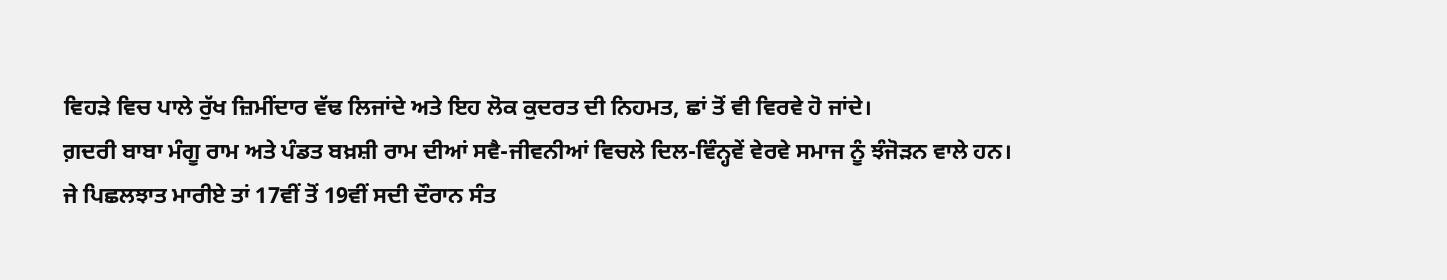ਵਿਹੜੇ ਵਿਚ ਪਾਲੇ ਰੁੱਖ ਜ਼ਿਮੀਂਦਾਰ ਵੱਢ ਲਿਜਾਂਦੇ ਅਤੇ ਇਹ ਲੋਕ ਕੁਦਰਤ ਦੀ ਨਿਹਮਤ, ਛਾਂ ਤੋਂ ਵੀ ਵਿਰਵੇ ਹੋ ਜਾਂਦੇ।
ਗ਼ਦਰੀ ਬਾਬਾ ਮੰਗੂ ਰਾਮ ਅਤੇ ਪੰਡਤ ਬਖ਼ਸ਼ੀ ਰਾਮ ਦੀਆਂ ਸਵੈ-ਜੀਵਨੀਆਂ ਵਿਚਲੇ ਦਿਲ-ਵਿੰਨ੍ਹਵੇਂ ਵੇਰਵੇ ਸਮਾਜ ਨੂੰ ਝੰਜੋੜਨ ਵਾਲੇ ਹਨ।
ਜੇ ਪਿਛਲਝਾਤ ਮਾਰੀਏ ਤਾਂ 17ਵੀਂ ਤੋਂ 19ਵੀਂ ਸਦੀ ਦੌਰਾਨ ਸੰਤ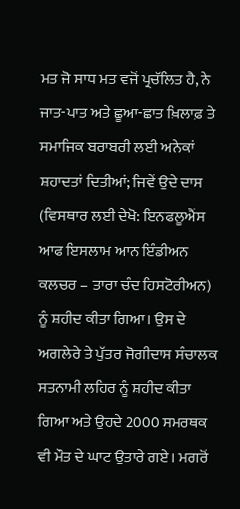ਮਤ ਜੋ ਸਾਧ ਮਤ ਵਜੋਂ ਪ੍ਰਚੱਲਿਤ ਹੈ, ਨੇ ਜਾਤ-ਪਾਤ ਅਤੇ ਛੂਆ-ਛਾਤ ਖ਼ਿਲਾਫ਼ ਤੇ ਸਮਾਜਿਕ ਬਰਾਬਰੀ ਲਈ ਅਨੇਕਾਂ ਸ਼ਹਾਦਤਾਂ ਦਿਤੀਆਂ; ਜਿਵੇਂ ਉਦੇ ਦਾਸ (ਵਿਸਥਾਰ ਲਈ ਦੇਖੋ: ਇਨਫਲੂਐਂਸ ਆਫ ਇਸਲਾਮ ਆਨ ਇੰਡੀਅਨ ਕਲਚਰ – ਤਾਰਾ ਚੰਦ ਹਿਸਟੋਰੀਅਨ) ਨੂੰ ਸ਼ਹੀਦ ਕੀਤਾ ਗਿਆ। ਉਸ ਦੇ ਅਗਲੇਰੇ ਤੇ ਪੁੱਤਰ ਜੋਗੀਦਾਸ ਸੰਚਾਲਕ ਸਤਨਾਮੀ ਲਹਿਰ ਨੂੰ ਸ਼ਹੀਦ ਕੀਤਾ ਗਿਆ ਅਤੇ ਉਹਦੇ 2000 ਸਮਰਥਕ ਵੀ ਮੌਤ ਦੇ ਘਾਟ ਉਤਾਰੇ ਗਏ। ਮਗਰੋਂ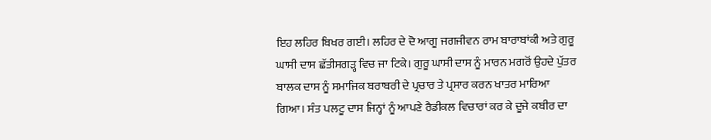ਇਹ ਲਹਿਰ ਬਿਖਰ ਗਈ। ਲਹਿਰ ਦੇ ਦੋ ਆਗੂ ਜਗਜੀਵਨ ਰਾਮ ਬਾਰਾਬਾਂਕੀ ਅਤੇ ਗੁਰੂ ਘਾਸੀ ਦਾਸ ਛੱਤੀਸਗੜ੍ਹ ਵਿਚ ਜਾ ਟਿਕੇ। ਗੁਰੂ ਘਾਸੀ ਦਾਸ ਨੂੰ ਮਾਰਨ ਮਗਰੋਂ ਉਹਦੇ ਪੁੱਤਰ ਬਾਲਕ ਦਾਸ ਨੂੰ ਸਮਾਜਿਕ ਬਰਾਬਰੀ ਦੇ ਪ੍ਰਚਾਰ ਤੇ ਪ੍ਰਸਾਰ ਕਰਨ ਖਾਤਰ ਮਾਰਿਆ ਗਿਆ। ਸੰਤ ਪਲਟੂ ਦਾਸ ਜਿਨ੍ਹਾਂ ਨੂੰ ਆਪਣੇ ਰੈਡੀਕਲ ਵਿਚਾਰਾਂ ਕਰ ਕੇ ਦੂਜੇ ਕਬੀਰ ਦਾ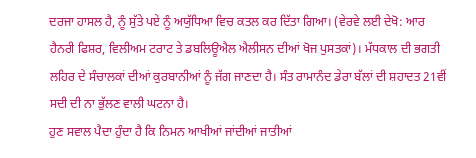ਦਰਜਾ ਹਾਸਲ ਹੈ, ਨੂੰ ਸੁੱਤੇ ਪਏ ਨੂੰ ਅਯੁੱਧਿਆ ਵਿਚ ਕਤਲ ਕਰ ਦਿੱਤਾ ਗਿਆ। (ਵੇਰਵੇ ਲਈ ਦੇਖੋ: ਆਰ ਹੈਨਰੀ ਫਿਸ਼ਰ, ਵਿਲੀਅਮ ਟਰਾਟ ਤੇ ਡਬਲਿਊਐਲ ਐਲੀਸਨ ਦੀਆਂ ਖੋਜ ਪੁਸਤਕਾਂ)। ਮੱਧਕਾਲ ਦੀ ਭਗਤੀ ਲਹਿਰ ਦੇ ਸੰਚਾਲਕਾਂ ਦੀਆਂ ਕੁਰਬਾਨੀਆਂ ਨੂੰ ਜੱਗ ਜਾਣਦਾ ਹੈ। ਸੰਤ ਰਾਮਾਨੰਦ ਡੇਰਾ ਬੱਲਾਂ ਦੀ ਸ਼ਹਾਦਤ 21ਵੀਂ ਸਦੀ ਦੀ ਨਾ ਭੁੱਲਣ ਵਾਲੀ ਘਟਨਾ ਹੈ।
ਹੁਣ ਸਵਾਲ ਪੈਦਾ ਹੁੰਦਾ ਹੈ ਕਿ ਨਿਮਨ ਆਖੀਆਂ ਜਾਂਦੀਆਂ ਜਾਤੀਆਂ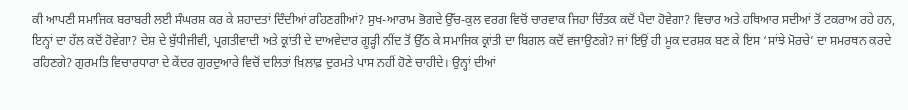ਕੀ ਆਪਣੀ ਸਮਾਜਿਕ ਬਰਾਬਰੀ ਲਈ ਸੰਘਰਸ਼ ਕਰ ਕੇ ਸ਼ਹਾਦਤਾਂ ਦਿੰਦੀਆਂ ਰਹਿਣਗੀਆਂ? ਸੁਖ-ਆਰਾਮ ਭੋਗਦੇ ਉੱਚ-ਕੁਲ ਵਰਗ ਵਿਚੋਂ ਚਾਰਵਾਕ ਜਿਹਾ ਚਿੰਤਕ ਕਦੋਂ ਪੈਦਾ ਹੋਵੇਗਾ? ਵਿਚਾਰ ਅਤੇ ਹਥਿਆਰ ਸਦੀਆਂ ਤੋਂ ਟਕਰਾਅ ਰਹੇ ਹਨ, ਇਨ੍ਹਾਂ ਦਾ ਹੱਲ ਕਦੋਂ ਹੋਵੇਗਾ? ਦੇਸ਼ ਦੇ ਬੁੱਧੀਜੀਵੀ, ਪ੍ਰਗਤੀਵਾਦੀ ਅਤੇ ਕ੍ਰਾਂਤੀ ਦੇ ਦਾਅਵੇਦਾਰ ਗੂੜ੍ਹੀ ਨੀਂਦ ਤੋਂ ਉੱਠ ਕੇ ਸਮਾਜਿਕ ਕ੍ਰਾਂਤੀ ਦਾ ਬਿਗਲ ਕਦੋਂ ਵਜਾਉਣਗੇ? ਜਾਂ ਇਉਂ ਹੀ ਮੂਕ ਦਰਸ਼ਕ ਬਣ ਕੇ ਇਸ ‘ਸਾਂਝੇ ਮੋਰਚੇ’ ਦਾ ਸਮਰਥਨ ਕਰਦੇ ਰਹਿਣਗੇ? ਗੁਰਮਤਿ ਵਿਚਾਰਧਾਰਾ ਦੇ ਕੇਂਦਰ ਗੁਰਦੁਆਰੇ ਵਿਚੋਂ ਦਲਿਤਾਂ ਖ਼ਿਲਾਫ਼ ਦੁਰਮਤੇ ਪਾਸ ਨਹੀਂ ਹੋਣੇ ਚਾਹੀਦੇ। ਉਨ੍ਹਾਂ ਦੀਆਂ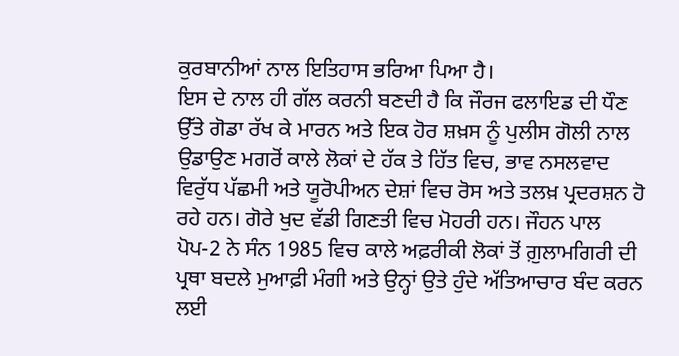ਕੁਰਬਾਨੀਆਂ ਨਾਲ ਇਤਿਹਾਸ ਭਰਿਆ ਪਿਆ ਹੈ।
ਇਸ ਦੇ ਨਾਲ ਹੀ ਗੱਲ ਕਰਨੀ ਬਣਦੀ ਹੈ ਕਿ ਜੌਰਜ ਫਲਾਇਡ ਦੀ ਧੌਣ ਉੱਤੇ ਗੋਡਾ ਰੱਖ ਕੇ ਮਾਰਨ ਅਤੇ ਇਕ ਹੋਰ ਸ਼ਖ਼ਸ ਨੂੰ ਪੁਲੀਸ ਗੋਲੀ ਨਾਲ ਉਡਾਉਣ ਮਗਰੋਂ ਕਾਲੇ ਲੋਕਾਂ ਦੇ ਹੱਕ ਤੇ ਹਿੱਤ ਵਿਚ, ਭਾਵ ਨਸਲਵਾਦ ਵਿਰੁੱਧ ਪੱਛਮੀ ਅਤੇ ਯੂਰੋਪੀਅਨ ਦੇਸ਼ਾਂ ਵਿਚ ਰੋਸ ਅਤੇ ਤਲਖ਼ ਪ੍ਰਦਰਸ਼ਨ ਹੋ ਰਹੇ ਹਨ। ਗੋਰੇ ਖੁਦ ਵੱਡੀ ਗਿਣਤੀ ਵਿਚ ਮੋਹਰੀ ਹਨ। ਜੌਹਨ ਪਾਲ ਪੋਪ-2 ਨੇ ਸੰਨ 1985 ਵਿਚ ਕਾਲੇ ਅਫ਼ਰੀਕੀ ਲੋਕਾਂ ਤੋਂ ਗ਼ੁਲਾਮਗਿਰੀ ਦੀ ਪ੍ਰਥਾ ਬਦਲੇ ਮੁਆਫ਼ੀ ਮੰਗੀ ਅਤੇ ਉਨ੍ਹਾਂ ਉਤੇ ਹੁੰਦੇ ਅੱਤਿਆਚਾਰ ਬੰਦ ਕਰਨ ਲਈ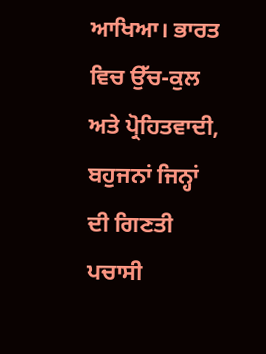ਆਖਿਆ। ਭਾਰਤ ਵਿਚ ਉੱਚ-ਕੁਲ ਅਤੇ ਪ੍ਰੋਹਿਤਵਾਦੀ, ਬਹੁਜਨਾਂ ਜਿਨ੍ਹਾਂ ਦੀ ਗਿਣਤੀ ਪਚਾਸੀ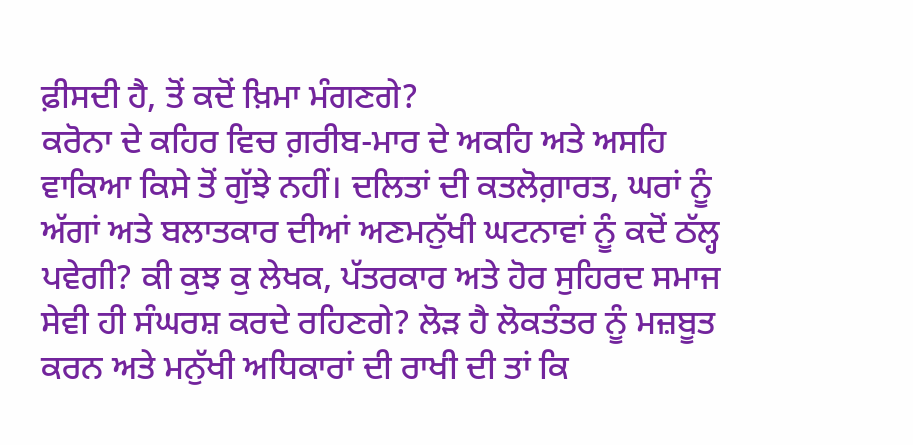ਫ਼ੀਸਦੀ ਹੈ, ਤੋਂ ਕਦੋਂ ਖ਼ਿਮਾ ਮੰਗਣਗੇ?
ਕਰੋਨਾ ਦੇ ਕਹਿਰ ਵਿਚ ਗ਼ਰੀਬ-ਮਾਰ ਦੇ ਅਕਹਿ ਅਤੇ ਅਸਹਿ ਵਾਕਿਆ ਕਿਸੇ ਤੋਂ ਗੁੱਝੇ ਨਹੀਂ। ਦਲਿਤਾਂ ਦੀ ਕਤਲੋਗ਼ਾਰਤ, ਘਰਾਂ ਨੂੰ ਅੱਗਾਂ ਅਤੇ ਬਲਾਤਕਾਰ ਦੀਆਂ ਅਣਮਨੁੱਖੀ ਘਟਨਾਵਾਂ ਨੂੰ ਕਦੋਂ ਠੱਲ੍ਹ ਪਵੇਗੀ? ਕੀ ਕੁਝ ਕੁ ਲੇਖਕ, ਪੱਤਰਕਾਰ ਅਤੇ ਹੋਰ ਸੁਹਿਰਦ ਸਮਾਜ ਸੇਵੀ ਹੀ ਸੰਘਰਸ਼ ਕਰਦੇ ਰਹਿਣਗੇ? ਲੋੜ ਹੈ ਲੋਕਤੰਤਰ ਨੂੰ ਮਜ਼ਬੂਤ ਕਰਨ ਅਤੇ ਮਨੁੱਖੀ ਅਧਿਕਾਰਾਂ ਦੀ ਰਾਖੀ ਦੀ ਤਾਂ ਕਿ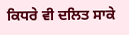ਕਿਧਰੇ ਵੀ ਦਲਿਤ ਸਾਕੇ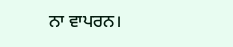ਨਾ ਵਾਪਰਨ।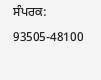ਸੰਪਰਕ: 93505-48100